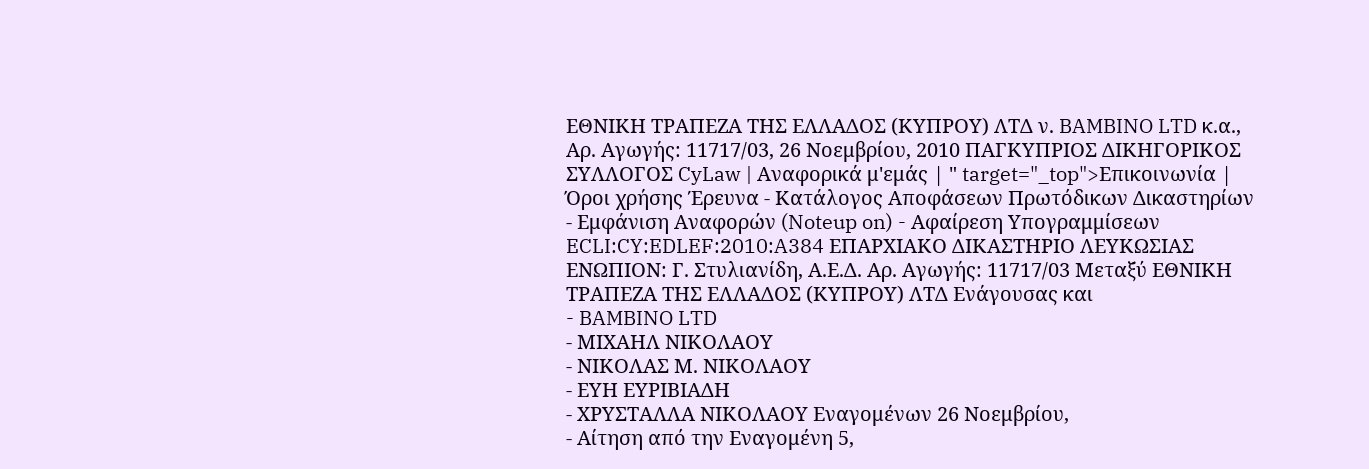ΕΘΝΙΚΗ ΤΡΑΠΕΖΑ ΤΗΣ ΕΛΛΑΔΟΣ (ΚΥΠΡΟΥ) ΛΤΔ ν. BAMBINO LTD κ.α., Αρ. Αγωγής: 11717/03, 26 Νοεμβρίου, 2010 ΠΑΓΚΥΠΡΙΟΣ ΔΙΚΗΓΟΡΙΚΟΣ ΣΥΛΛΟΓΟΣ CyLaw | Αναφορικά μ'εμάς | " target="_top">Επικοινωνία | Όροι χρήσης Έρευνα - Κατάλογος Αποφάσεων Πρωτόδικων Δικαστηρίων - Εμφάνιση Αναφορών (Noteup on) - Αφαίρεση Υπογραμμίσεων ECLI:CY:EDLEF:2010:A384 ΕΠΑΡΧΙΑΚΟ ΔΙΚΑΣΤΗΡΙΟ ΛΕΥΚΩΣΙΑΣ ΕΝΩΠΙΟΝ: Γ. Στυλιανίδη, Α.Ε.Δ. Αρ. Αγωγής: 11717/03 Μεταξύ ΕΘΝΙΚΗ ΤΡΑΠΕΖΑ ΤΗΣ ΕΛΛΑΔΟΣ (ΚΥΠΡΟΥ) ΛΤΔ Ενάγουσας και
- BAMBINO LTD
- ΜΙΧΑΗΛ ΝΙΚΟΛΑΟΥ
- ΝΙΚΟΛΑΣ Μ. ΝΙΚΟΛΑΟΥ
- ΕΥΗ ΕΥΡΙΒΙΑΔΗ
- ΧΡΥΣΤΑΛΛΑ ΝΙΚΟΛΑΟΥ Εναγομένων 26 Νοεμβρίου,
- Αίτηση από την Εναγομένη 5,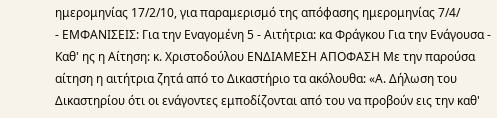ημερομηνίας 17/2/10, για παραμερισμό της απόφασης ημερομηνίας 7/4/
- ΕΜΦΑΝΙΣΕΙΣ: Για την Εναγομένη 5 - Αιτήτρια: κα Φράγκου Για την Ενάγουσα - Καθ' ης η Αίτηση: κ. Χριστοδούλου ΕΝΔΙΑΜΕΣΗ ΑΠΟΦΑΣΗ Με την παρούσα αίτηση η αιτήτρια ζητά από το Δικαστήριο τα ακόλουθα: «Α. Δήλωση του Δικαστηρίου ότι οι ενάγοντες εμποδίζονται από του να προβούν εις την καθ'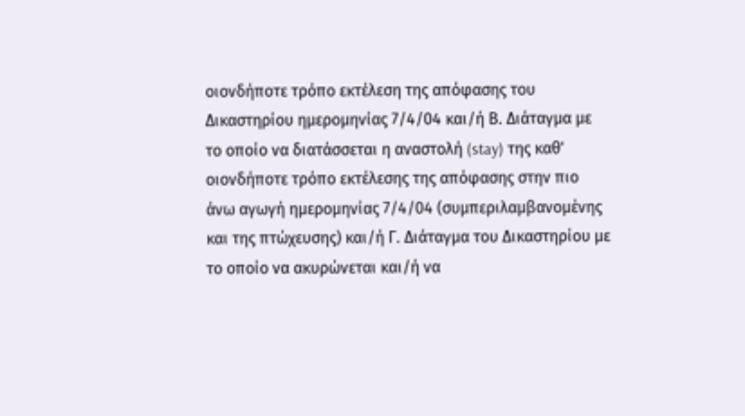οιονδήποτε τρόπο εκτέλεση της απόφασης του Δικαστηρίου ημερομηνίας 7/4/04 και/ή Β. Διάταγμα με το οποίο να διατάσσεται η αναστολή (stay) της καθ' οιονδήποτε τρόπο εκτέλεσης της απόφασης στην πιο άνω αγωγή ημερομηνίας 7/4/04 (συμπεριλαμβανομένης και της πτώχευσης) και/ή Γ. Διάταγμα του Δικαστηρίου με το οποίο να ακυρώνεται και/ή να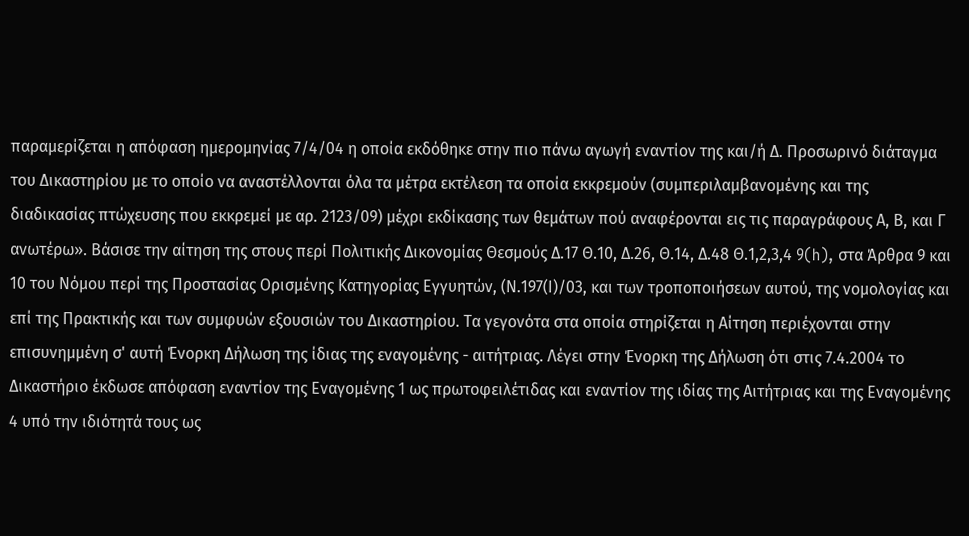παραμερίζεται η απόφαση ημερομηνίας 7/4/04 η οποία εκδόθηκε στην πιο πάνω αγωγή εναντίον της και/ή Δ. Προσωρινό διάταγμα του Δικαστηρίου με το οποίο να αναστέλλονται όλα τα μέτρα εκτέλεση τα οποία εκκρεμούν (συμπεριλαμβανομένης και της διαδικασίας πτώχευσης που εκκρεμεί με αρ. 2123/09) μέχρι εκδίκασης των θεμάτων πού αναφέρονται εις τις παραγράφους Α, Β, και Γ ανωτέρω». Βάσισε την αίτηση της στους περί Πολιτικής Δικονομίας Θεσμούς Δ.17 Θ.10, Δ.26, Θ.14, Δ.48 Θ.1,2,3,4 9(h), στα Άρθρα 9 και 10 του Νόμου περί της Προστασίας Ορισμένης Κατηγορίας Εγγυητών, (Ν.197(Ι)/03, και των τροποποιήσεων αυτού, της νομολογίας και επί της Πρακτικής και των συμφυών εξουσιών του Δικαστηρίου. Τα γεγονότα στα οποία στηρίζεται η Αίτηση περιέχονται στην επισυνημμένη σ' αυτή Ένορκη Δήλωση της ίδιας της εναγομένης - αιτήτριας. Λέγει στην Ένορκη της Δήλωση ότι στις 7.4.2004 το Δικαστήριο έκδωσε απόφαση εναντίον της Εναγομένης 1 ως πρωτοφειλέτιδας και εναντίον της ιδίας της Αιτήτριας και της Εναγομένης 4 υπό την ιδιότητά τους ως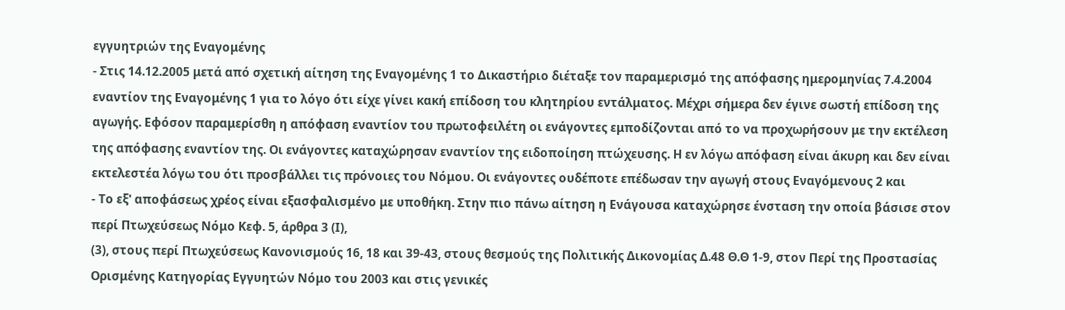εγγυητριών της Εναγομένης
- Στις 14.12.2005 μετά από σχετική αίτηση της Εναγομένης 1 το Δικαστήριο διέταξε τον παραμερισμό της απόφασης ημερομηνίας 7.4.2004 εναντίον της Εναγομένης 1 για το λόγο ότι είχε γίνει κακή επίδοση του κλητηρίου εντάλματος. Μέχρι σήμερα δεν έγινε σωστή επίδοση της αγωγής. Εφόσον παραμερίσθη η απόφαση εναντίον του πρωτοφειλέτη οι ενάγοντες εμποδίζονται από το να προχωρήσουν με την εκτέλεση της απόφασης εναντίον της. Οι ενάγοντες καταχώρησαν εναντίον της ειδοποίηση πτώχευσης. Η εν λόγω απόφαση είναι άκυρη και δεν είναι εκτελεστέα λόγω του ότι προσβάλλει τις πρόνοιες του Νόμου. Οι ενάγοντες ουδέποτε επέδωσαν την αγωγή στους Εναγόμενους 2 και
- Το εξ' αποφάσεως χρέος είναι εξασφαλισμένο με υποθήκη. Στην πιο πάνω αίτηση η Ενάγουσα καταχώρησε ένσταση την οποία βάσισε στον περί Πτωχεύσεως Νόμο Κεφ. 5, άρθρα 3 (Ι),
(3), στους περί Πτωχεύσεως Κανονισμούς 16, 18 και 39-43, στους θεσμούς της Πολιτικής Δικονομίας Δ.48 Θ.Θ 1-9, στον Περί της Προστασίας Ορισμένης Κατηγορίας Εγγυητών Νόμο του 2003 και στις γενικές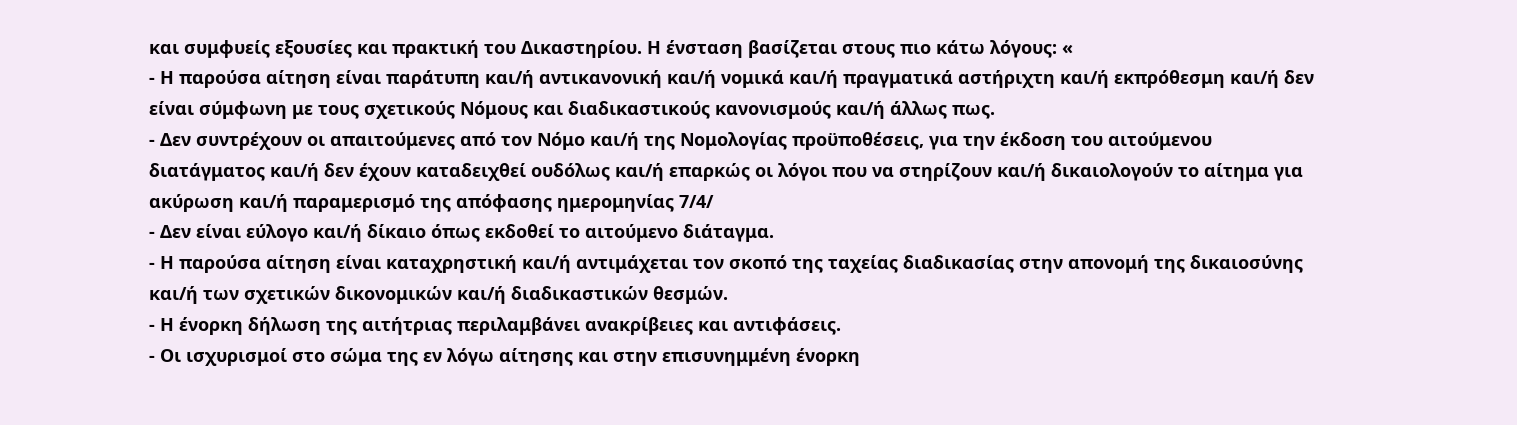και συμφυείς εξουσίες και πρακτική του Δικαστηρίου. Η ένσταση βασίζεται στους πιο κάτω λόγους: «
- Η παρούσα αίτηση είναι παράτυπη και/ή αντικανονική και/ή νομικά και/ή πραγματικά αστήριχτη και/ή εκπρόθεσμη και/ή δεν είναι σύμφωνη με τους σχετικούς Νόμους και διαδικαστικούς κανονισμούς και/ή άλλως πως.
- Δεν συντρέχουν οι απαιτούμενες από τον Νόμο και/ή της Νομολογίας προϋποθέσεις, για την έκδοση του αιτούμενου διατάγματος και/ή δεν έχουν καταδειχθεί ουδόλως και/ή επαρκώς οι λόγοι που να στηρίζουν και/ή δικαιολογούν το αίτημα για ακύρωση και/ή παραμερισμό της απόφασης ημερομηνίας 7/4/
- Δεν είναι εύλογο και/ή δίκαιο όπως εκδοθεί το αιτούμενο διάταγμα.
- Η παρούσα αίτηση είναι καταχρηστική και/ή αντιμάχεται τον σκοπό της ταχείας διαδικασίας στην απονομή της δικαιοσύνης και/ή των σχετικών δικονομικών και/ή διαδικαστικών θεσμών.
- Η ένορκη δήλωση της αιτήτριας περιλαμβάνει ανακρίβειες και αντιφάσεις.
- Οι ισχυρισμοί στο σώμα της εν λόγω αίτησης και στην επισυνημμένη ένορκη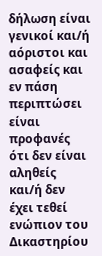δήλωση είναι γενικοί και/ή αόριστοι και ασαφείς και εν πάση περιπτώσει είναι προφανές ότι δεν είναι αληθείς και/ή δεν έχει τεθεί ενώπιον του Δικαστηρίου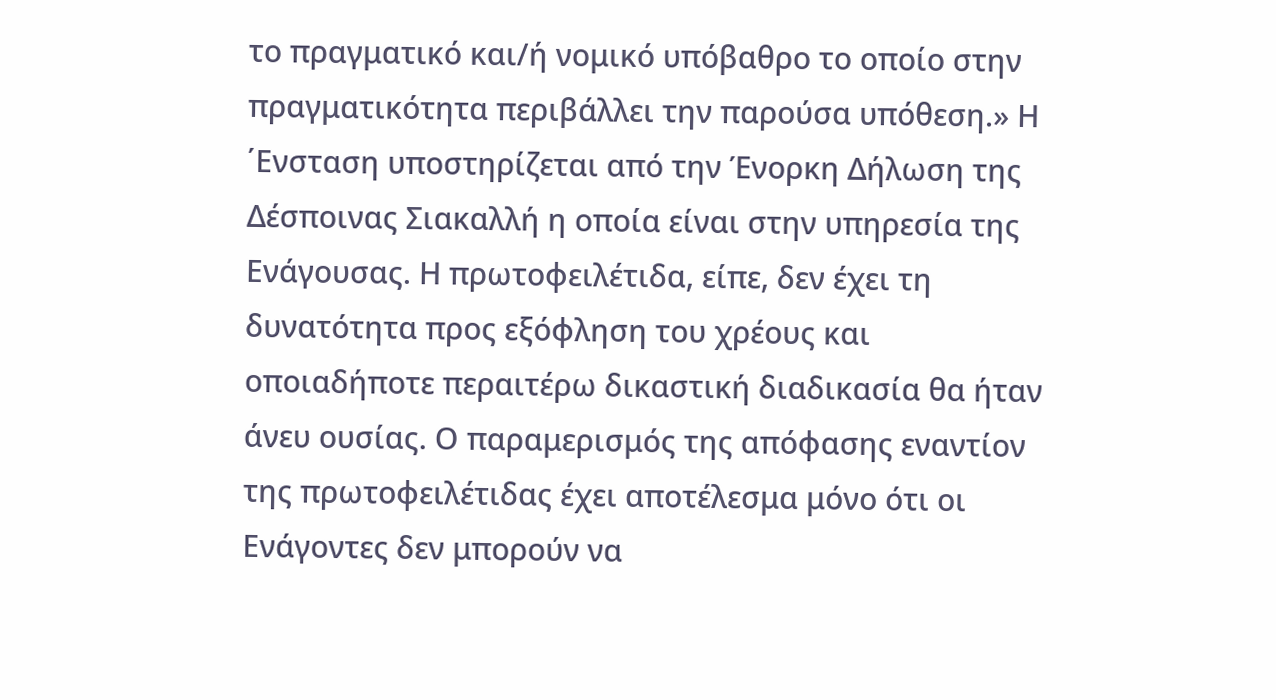το πραγματικό και/ή νομικό υπόβαθρο το οποίο στην πραγματικότητα περιβάλλει την παρούσα υπόθεση.» Η ΄Ενσταση υποστηρίζεται από την Ένορκη Δήλωση της Δέσποινας Σιακαλλή η οποία είναι στην υπηρεσία της Ενάγουσας. Η πρωτοφειλέτιδα, είπε, δεν έχει τη δυνατότητα προς εξόφληση του χρέους και οποιαδήποτε περαιτέρω δικαστική διαδικασία θα ήταν άνευ ουσίας. Ο παραμερισμός της απόφασης εναντίον της πρωτοφειλέτιδας έχει αποτέλεσμα μόνο ότι οι Ενάγοντες δεν μπορούν να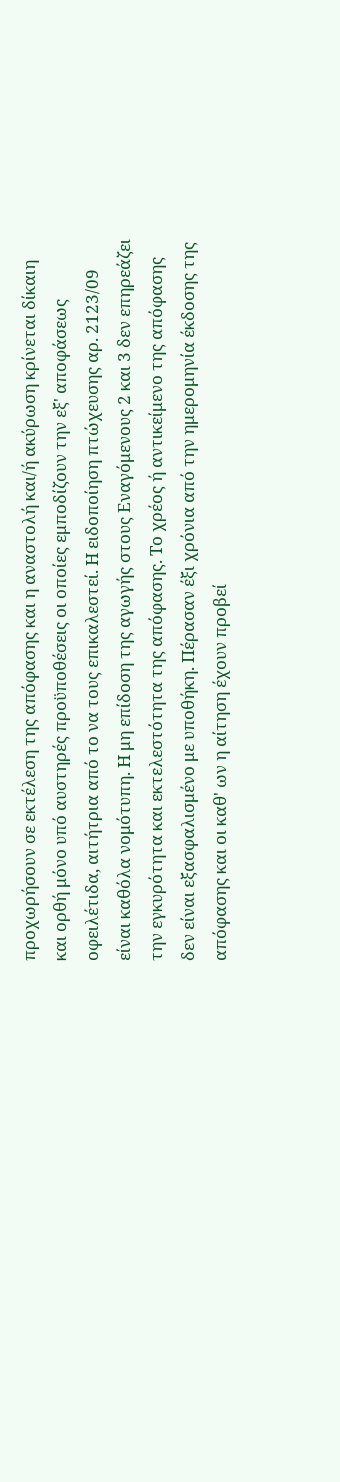προχωρήσουν σε εκτέλεση της απόφασης και η αναστολή και/ή ακύρωση κρίνεται δίκαιη και ορθή μόνο υπό αυστηρές προϋποθέσεις οι οποίες εμποδίζουν την εξ' αποφάσεως οφειλέτιδα, αιτήτρια από το να τους επικαλεστεί. Η ειδοποίηση πτώχευσης αρ. 2123/09 είναι καθόλα νομότυπη. Η μη επίδοση της αγωγής στους Εναγόμενους 2 και 3 δεν επηρεάζει την εγκυρότητα και εκτελεστότητα της απόφασης. Το χρέος ή αντικείμενο της απόφασης δεν είναι εξασφαλισμένο με υποθήκη. Πέρασαν έξι χρόνια από την ημερομηνία έκδοσης της απόφασης και οι καθ' ων η αίτηση έχουν προβεί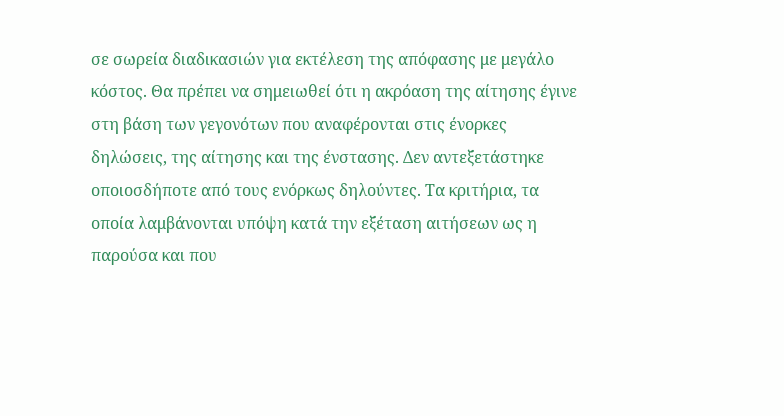σε σωρεία διαδικασιών για εκτέλεση της απόφασης με μεγάλο κόστος. Θα πρέπει να σημειωθεί ότι η ακρόαση της αίτησης έγινε στη βάση των γεγονότων που αναφέρονται στις ένορκες δηλώσεις, της αίτησης και της ένστασης. Δεν αντεξετάστηκε οποιοσδήποτε από τους ενόρκως δηλούντες. Τα κριτήρια, τα οποία λαμβάνονται υπόψη κατά την εξέταση αιτήσεων ως η παρούσα και που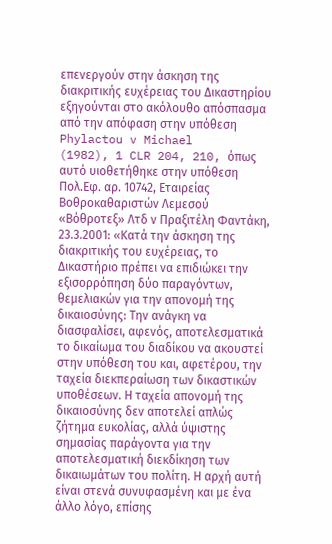επενεργούν στην άσκηση της διακριτικής ευχέρειας του Δικαστηρίου εξηγούνται στο ακόλουθο απόσπασμα από την απόφαση στην υπόθεση Phylactou v Michael
(1982), 1 CLR 204, 210, όπως αυτό υιοθετήθηκε στην υπόθεση Πολ.Εφ. αρ. 10742, Εταιρείας Βοθροκαθαριστών Λεμεσού «Βόθροτεξ» Λτδ ν Πραξιτέλη Φαντάκη, 23.3.2001: «Κατά την άσκηση της διακριτικής του ευχέρειας, το Δικαστήριο πρέπει να επιδιώκει την εξισορρόπηση δύο παραγόντων, θεμελιακών για την απονομή της δικαιοσύνης: Την ανάγκη να διασφαλίσει, αφενός, αποτελεσματικά το δικαίωμα του διαδίκου να ακουστεί στην υπόθεση του και, αφετέρου, την ταχεία διεκπεραίωση των δικαστικών υποθέσεων. Η ταχεία απονομή της δικαιοσύνης δεν αποτελεί απλώς ζήτημα ευκολίας, αλλά ύψιστης σημασίας παράγοντα για την αποτελεσματική διεκδίκηση των δικαιωμάτων του πολίτη. Η αρχή αυτή είναι στενά συνυφασμένη και με ένα άλλο λόγο, επίσης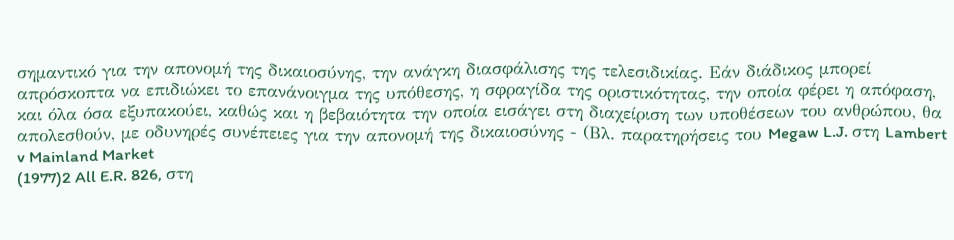σημαντικό για την απονομή της δικαιοσύνης, την ανάγκη διασφάλισης της τελεσιδικίας. Εάν διάδικος μπορεί απρόσκοπτα να επιδιώκει το επανάνοιγμα της υπόθεσης, η σφραγίδα της οριστικότητας, την οποία φέρει η απόφαση, και όλα όσα εξυπακούει, καθώς και η βεβαιότητα την οποία εισάγει στη διαχείριση των υποθέσεων του ανθρώπου, θα απολεσθούν, με οδυνηρές συνέπειες για την απονομή της δικαιοσύνης - (Βλ. παρατηρήσεις του Megaw L.J. στη Lambert v Mainland Market
(1977)2 All E.R. 826, στη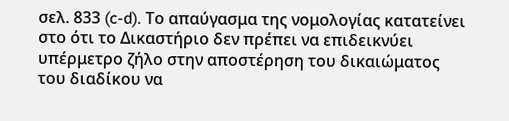σελ. 833 (c-d). Το απαύγασμα της νομολογίας κατατείνει στο ότι το Δικαστήριο δεν πρέπει να επιδεικνύει υπέρμετρο ζήλο στην αποστέρηση του δικαιώματος του διαδίκου να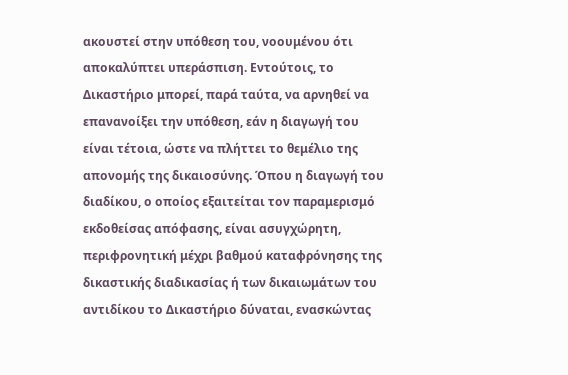ακουστεί στην υπόθεση του, νοουμένου ότι αποκαλύπτει υπεράσπιση. Εντούτοις, το Δικαστήριο μπορεί, παρά ταύτα, να αρνηθεί να επανανοίξει την υπόθεση, εάν η διαγωγή του είναι τέτοια, ώστε να πλήττει το θεμέλιο της απονομής της δικαιοσύνης. Όπου η διαγωγή του διαδίκου, ο οποίος εξαιτείται τον παραμερισμό εκδοθείσας απόφασης, είναι ασυγχώρητη, περιφρονητική μέχρι βαθμού καταφρόνησης της δικαστικής διαδικασίας ή των δικαιωμάτων του αντιδίκου το Δικαστήριο δύναται, ενασκώντας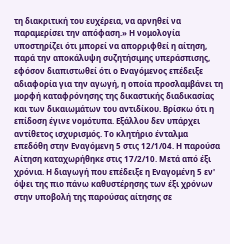τη διακριτική του ευχέρεια, να αρνηθεί να παραμερίσει την απόφαση.» Η νομολογία υποστηρίζει ότι μπορεί να απορριφθεί η αίτηση, παρά την αποκάλυψη συζητήσιμης υπεράσπισης, εφόσον διαπιστωθεί ότι ο Εναγόμενος επέδειξε αδιαφορία για την αγωγή, η οποία προσλαμβάνει τη μορφή καταφρόνησης της δικαστικής διαδικασίας και των δικαιωμάτων του αντιδίκου. Βρίσκω ότι η επίδοση έγινε νομότυπα. Εξάλλου δεν υπάρχει αντίθετος ισχυρισμός. Το κλητήριο ένταλμα επεδόθη στην Εναγόμενη 5 στις 12/1/04. Η παρούσα Αίτηση καταχωρήθηκε στις 17/2/10. Μετά από έξι χρόνια. Η διαγωγή που επέδειξε η Εναγομένη 5 εν' όψει της πιο πάνω καθυστέρησης των έξι χρόνων στην υποβολή της παρούσας αίτησης σε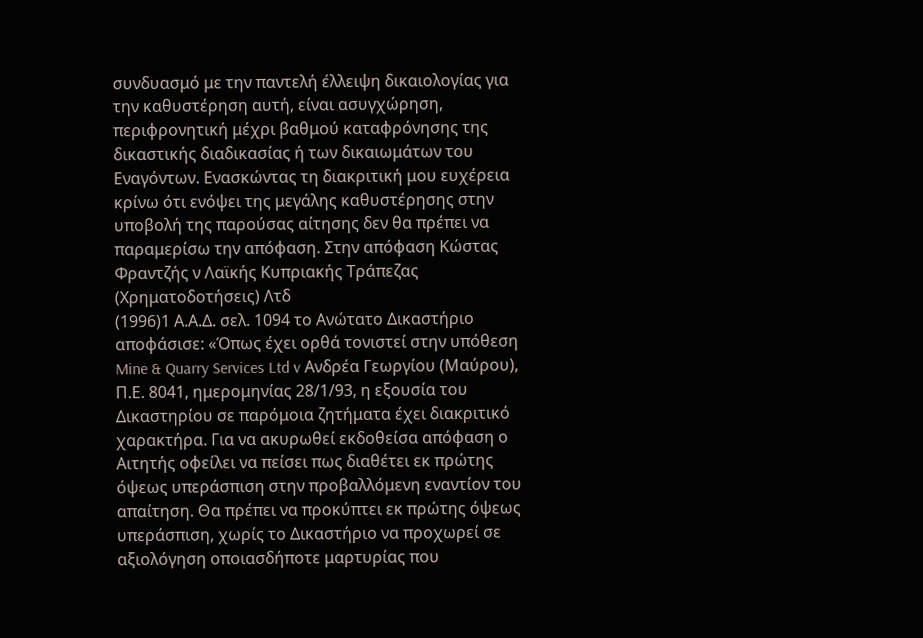συνδυασμό με την παντελή έλλειψη δικαιολογίας για την καθυστέρηση αυτή, είναι ασυγχώρηση, περιφρονητική μέχρι βαθμού καταφρόνησης της δικαστικής διαδικασίας ή των δικαιωμάτων του Εναγόντων. Ενασκώντας τη διακριτική μου ευχέρεια κρίνω ότι ενόψει της μεγάλης καθυστέρησης στην υποβολή της παρούσας αίτησης δεν θα πρέπει να παραμερίσω την απόφαση. Στην απόφαση Κώστας Φραντζής ν Λαϊκής Κυπριακής Τράπεζας (Χρηματοδοτήσεις) Λτδ
(1996)1 Α.Α.Δ. σελ. 1094 το Ανώτατο Δικαστήριο αποφάσισε: «Όπως έχει ορθά τονιστεί στην υπόθεση Mine & Quarry Services Ltd v Ανδρέα Γεωργίου (Μαύρου), Π.Ε. 8041, ημερομηνίας 28/1/93, η εξουσία του Δικαστηρίου σε παρόμοια ζητήματα έχει διακριτικό χαρακτήρα. Για να ακυρωθεί εκδοθείσα απόφαση ο Αιτητής οφείλει να πείσει πως διαθέτει εκ πρώτης όψεως υπεράσπιση στην προβαλλόμενη εναντίον του απαίτηση. Θα πρέπει να προκύπτει εκ πρώτης όψεως υπεράσπιση, χωρίς το Δικαστήριο να προχωρεί σε αξιολόγηση οποιασδήποτε μαρτυρίας που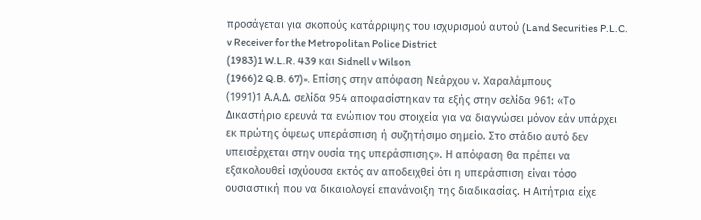προσάγεται για σκοπούς κατάρριψης του ισχυρισμού αυτού (Land Securities P.L.C. v Receiver for the Metropolitan Police District
(1983)1 W.L.R. 439 και Sidnell v Wilson
(1966)2 Q.B. 67)». Επίσης στην απόφαση Νεάρχου ν. Χαραλάμπους
(1991)1 Α.Α.Δ. σελίδα 954 αποφασίστηκαν τα εξής στην σελίδα 961: «Το Δικαστήριο ερευνά τα ενώπιον του στοιχεία για να διαγνώσει μόνον εάν υπάρχει εκ πρώτης όψεως υπεράσπιση ή συζητήσιμο σημείο. Στο στάδιο αυτό δεν υπεισέρχεται στην ουσία της υπεράσπισης». Η απόφαση θα πρέπει να εξακολουθεί ισχύουσα εκτός αν αποδειχθεί ότι η υπεράσπιση είναι τόσο ουσιαστική που να δικαιολογεί επανάνοιξη της διαδικασίας. H Αιτήτρια είχε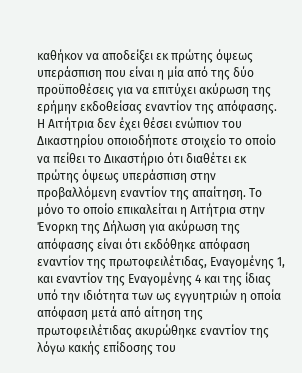καθήκον να αποδείξει εκ πρώτης όψεως υπεράσπιση που είναι η μία από της δύο προϋποθέσεις για να επιτύχει ακύρωση της ερήμην εκδοθείσας εναντίον της απόφασης. Η Αιτήτρια δεν έχει θέσει ενώπιον του Δικαστηρίου οποιοδήποτε στοιχείο το οποίο να πείθει το Δικαστήριο ότι διαθέτει εκ πρώτης όψεως υπεράσπιση στην προβαλλόμενη εναντίον της απαίτηση. Το μόνο το οποίο επικαλείται η Αιτήτρια στην Ένορκη της Δήλωση για ακύρωση της απόφασης είναι ότι εκδόθηκε απόφαση εναντίον της πρωτοφειλέτιδας, Εναγομένης 1, και εναντίον της Εναγομένης 4 και της ίδιας υπό την ιδιότητα των ως εγγυητριών η οποία απόφαση μετά από αίτηση της πρωτοφειλέτιδας ακυρώθηκε εναντίον της λόγω κακής επίδοσης του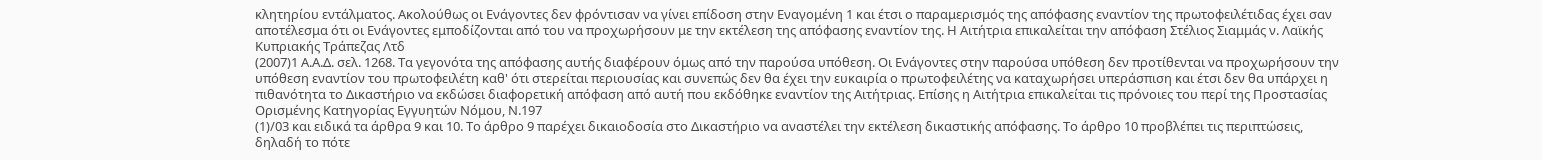κλητηρίου εντάλματος. Ακολούθως οι Ενάγοντες δεν φρόντισαν να γίνει επίδοση στην Εναγομένη 1 και έτσι ο παραμερισμός της απόφασης εναντίον της πρωτοφειλέτιδας έχει σαν αποτέλεσμα ότι οι Ενάγοντες εμποδίζονται από του να προχωρήσουν με την εκτέλεση της απόφασης εναντίον της. Η Αιτήτρια επικαλείται την απόφαση Στέλιος Σιαμμάς ν. Λαϊκής Κυπριακής Τράπεζας Λτδ
(2007)1 Α.Α.Δ. σελ. 1268. Τα γεγονότα της απόφασης αυτής διαφέρουν όμως από την παρούσα υπόθεση. Οι Ενάγοντες στην παρούσα υπόθεση δεν προτίθενται να προχωρήσουν την υπόθεση εναντίον του πρωτοφειλέτη καθ' ότι στερείται περιουσίας και συνεπώς δεν θα έχει την ευκαιρία ο πρωτοφειλέτης να καταχωρήσει υπεράσπιση και έτσι δεν θα υπάρχει η πιθανότητα το Δικαστήριο να εκδώσει διαφορετική απόφαση από αυτή που εκδόθηκε εναντίον της Αιτήτριας. Επίσης η Αιτήτρια επικαλείται τις πρόνοιες του περί της Προστασίας Ορισμένης Κατηγορίας Εγγυητών Νόμου, Ν.197
(1)/03 και ειδικά τα άρθρα 9 και 10. Το άρθρο 9 παρέχει δικαιοδοσία στο Δικαστήριο να αναστέλει την εκτέλεση δικαστικής απόφασης. Το άρθρο 10 προβλέπει τις περιπτώσεις, δηλαδή το πότε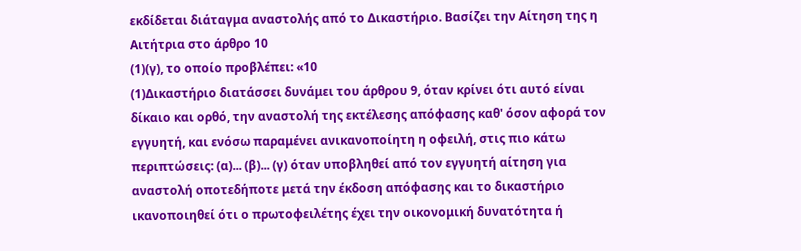εκδίδεται διάταγμα αναστολής από το Δικαστήριο. Βασίζει την Αίτηση της η Αιτήτρια στο άρθρο 10
(1)(γ), το οποίο προβλέπει: «10
(1)Δικαστήριο διατάσσει δυνάμει του άρθρου 9, όταν κρίνει ότι αυτό είναι δίκαιο και ορθό, την αναστολή της εκτέλεσης απόφασης καθ' όσον αφορά τον εγγυητή, και ενόσω παραμένει ανικανοποίητη η οφειλή, στις πιο κάτω περιπτώσεις: (α)... (β)... (γ) όταν υποβληθεί από τον εγγυητή αίτηση για αναστολή οποτεδήποτε μετά την έκδοση απόφασης και το δικαστήριο ικανοποιηθεί ότι ο πρωτοφειλέτης έχει την οικονομική δυνατότητα ή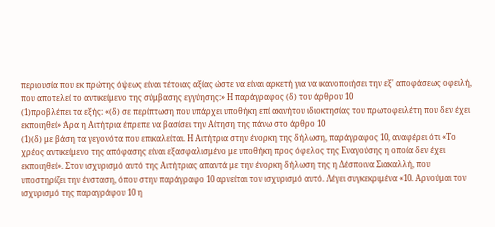περιουσία που εκ πρώτης όψεως είναι τέτοιας αξίας ώστε να είναι αρκετή για να ικανοποιήσει την εξ' αποφάσεως οφειλή, που αποτελεί το αντικείμενο της σύμβασης εγγύησης:» Η παράγραφος (δ) του άρθρου 10
(1)προβλέπει τα εξής: «(δ) σε περίπτωση που υπάρχει υποθήκη επί ακινήτου ιδιοκτησίας του πρωτοφειλέτη που δεν έχει εκποιηθεί» Άρα η Αιτήτρια έπρεπε να βασίσει την Αίτηση της πάνω στο άρθρο 10
(1)(δ) με βάση τα γεγονότα που επικαλείται. Η Αιτήτρια στην ένορκη της δήλωση, παράγραφος 10, αναφέρει ότι «Το χρέος αντικείμενο της απόφασης είναι εξασφαλισμένο με υποθήκη προς όφελος της Εναγούσης η οποία δεν έχει εκποιηθεί». Στον ισχυρισμό αυτό της Αιτήτριας απαντά με την ένορκη δήλωση της η Δέσποινα Σιακαλλή, που υποστηρίζει την ένσταση, όπου στην παράγραφο 10 αρνείται τον ισχυρισμό αυτό. Λέγει συγκεκριμένα «10. Αρνούμαι τον ισχυρισμό της παραγράφου 10 η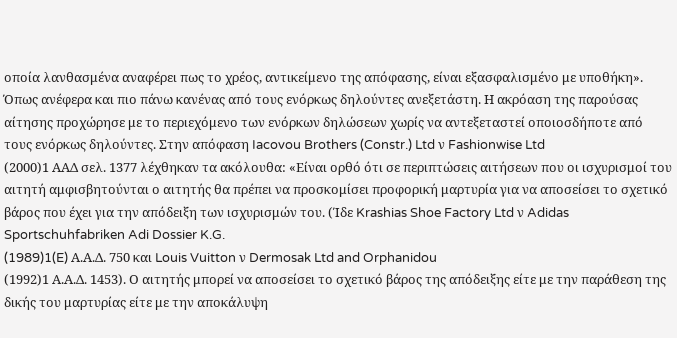οποία λανθασμένα αναφέρει πως το χρέος, αντικείμενο της απόφασης, είναι εξασφαλισμένο με υποθήκη». Όπως ανέφερα και πιο πάνω κανένας από τους ενόρκως δηλούντες ανεξετάστη. Η ακρόαση της παρούσας αίτησης προχώρησε με το περιεχόμενο των ενόρκων δηλώσεων χωρίς να αντεξεταστεί οποιοσδήποτε από τους ενόρκως δηλούντες. Στην απόφαση Iacovou Brothers (Constr.) Ltd ν Fashionwise Ltd
(2000)1 ΑΑΔ σελ. 1377 λέχθηκαν τα ακόλουθα: «Είναι ορθό ότι σε περιπτώσεις αιτήσεων που οι ισχυρισμοί του αιτητή αμφισβητούνται ο αιτητής θα πρέπει να προσκομίσει προφορική μαρτυρία για να αποσείσει το σχετικό βάρος που έχει για την απόδειξη των ισχυρισμών του. (Ίδε Krashias Shoe Factory Ltd ν Adidas Sportschuhfabriken Adi Dossier K.G.
(1989)1(E) Α.Α.Δ. 750 και Louis Vuitton ν Dermosak Ltd and Orphanidou
(1992)1 Α.Α.Δ. 1453). Ο αιτητής μπορεί να αποσείσει το σχετικό βάρος της απόδειξης είτε με την παράθεση της δικής του μαρτυρίας είτε με την αποκάλυψη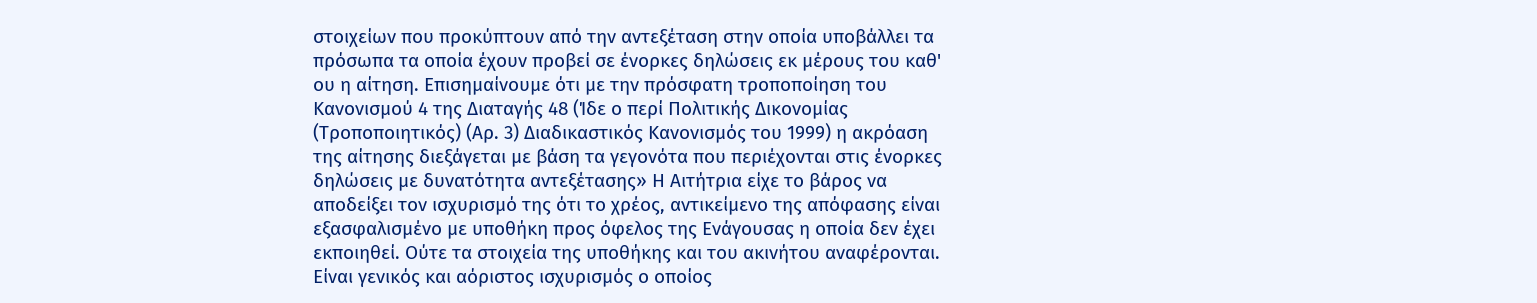στοιχείων που προκύπτουν από την αντεξέταση στην οποία υποβάλλει τα πρόσωπα τα οποία έχουν προβεί σε ένορκες δηλώσεις εκ μέρους του καθ' ου η αίτηση. Επισημαίνουμε ότι με την πρόσφατη τροποποίηση του Κανονισμού 4 της Διαταγής 48 (Ίδε ο περί Πολιτικής Δικονομίας (Τροποποιητικός) (Αρ. 3) Διαδικαστικός Κανονισμός του 1999) η ακρόαση της αίτησης διεξάγεται με βάση τα γεγονότα που περιέχονται στις ένορκες δηλώσεις με δυνατότητα αντεξέτασης» Η Αιτήτρια είχε το βάρος να αποδείξει τον ισχυρισμό της ότι το χρέος, αντικείμενο της απόφασης είναι εξασφαλισμένο με υποθήκη προς όφελος της Ενάγουσας η οποία δεν έχει εκποιηθεί. Ούτε τα στοιχεία της υποθήκης και του ακινήτου αναφέρονται. Είναι γενικός και αόριστος ισχυρισμός ο οποίος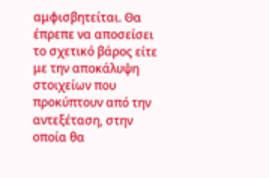αμφισβητείται. Θα έπρεπε να αποσείσει το σχετικό βάρος είτε με την αποκάλυψη στοιχείων που προκύπτουν από την αντεξέταση, στην οποία θα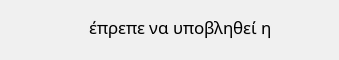έπρεπε να υποβληθεί η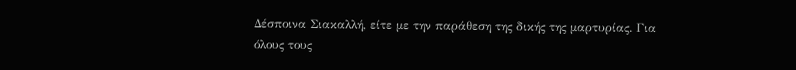Δέσποινα Σιακαλλή, είτε με την παράθεση της δικής της μαρτυρίας. Για όλους τους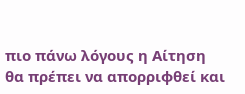πιο πάνω λόγους η Αίτηση θα πρέπει να απορριφθεί και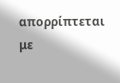απορρίπτεται με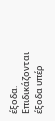έξοδα. Επιδικάζονται έξοδα υπέρ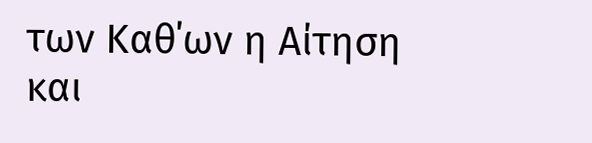των Καθ΄ων η Αίτηση και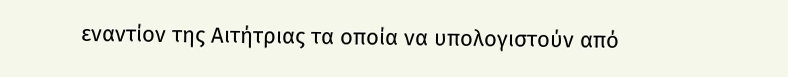εναντίον της Αιτήτριας τα οποία να υπολογιστούν από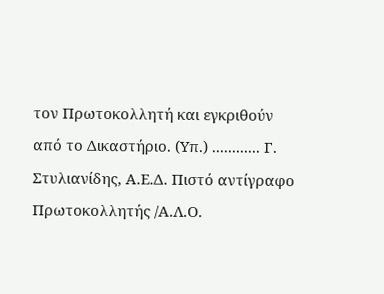τον Πρωτοκολλητή και εγκριθούν από το Δικαστήριο. (Υπ.) ............ Γ. Στυλιανίδης, Α.Ε.Δ. Πιστό αντίγραφο Πρωτοκολλητής /Α.Λ.Ο.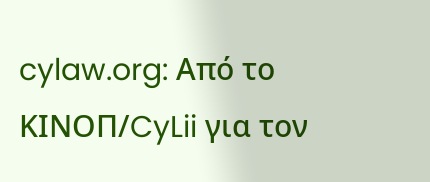cylaw.org: Από το ΚΙΝOΠ/CyLii για τον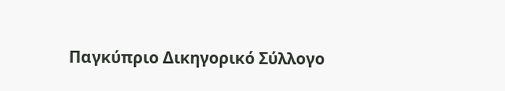Παγκύπριο Δικηγορικό Σύλλογο